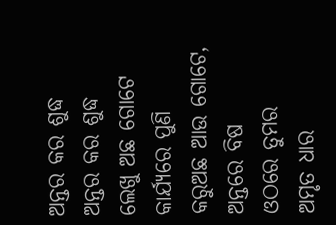ଅନ୍ତର କର ଶୁଦ୍ଧ
ଅନ୍ତର କର ଶୁଦ୍ଧ
ଲେଖୁ ଅଛ ଗୋଟେ
କାର୍ଯ୍ୟରେ ପୁଣି
କରୁଅଛ ଆଉ ଗୋଟେ,
ଅନ୍ତରେ ବିଷ
ଓଠରେ ତୁମର
ଅମୃତ ଧାର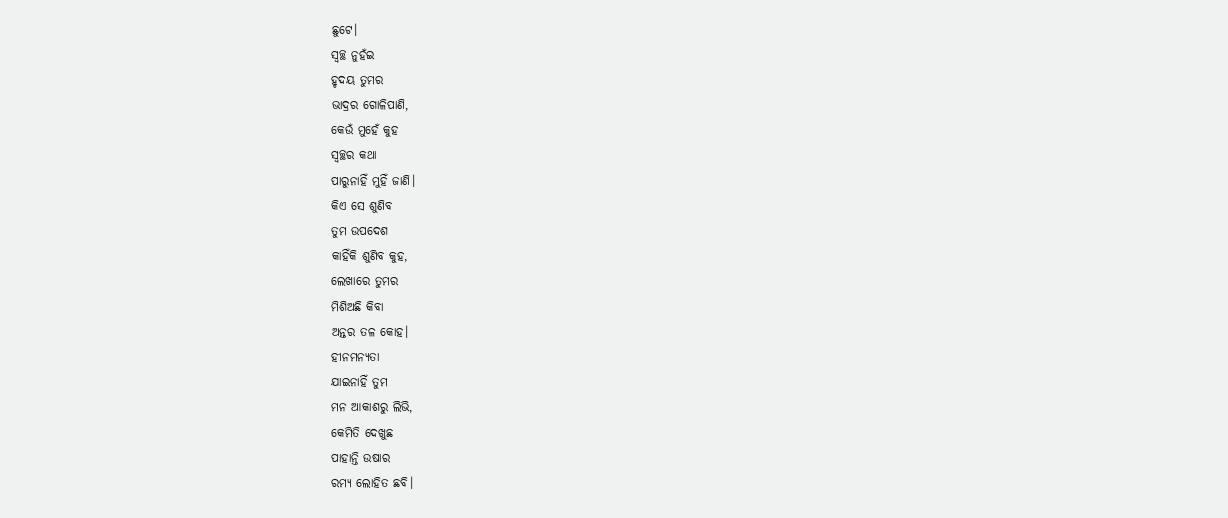ଛୁଟେ।
ସ୍ବଚ୍ଛ ନୁହଁଇ
ହୃଦୟ ତୁମର
ଭାଦ୍ରର ଗୋଳିପାଣି,
କେଉଁ ମୁହେଁ କୁହ
ସ୍ବଚ୍ଛର କଥା
ପାରୁନାହିଁ ମୁହିଁ ଜାଣି।
କିଏ ସେ ଶୁଣିବ
ତୁମ ଉପଦେଶ
କାହିଁକି ଶୁଣିବ କୁହ,
ଲେଖାରେ ତୁମର
ମିଶିଅଛି କିବା
ଅନ୍ତର ତଳ କୋହ।
ହୀନମନ୍ୟତା
ଯାଇନାହିଁ ତୁମ
ମନ ଆକାଶରୁ ଲିଭି,
କେମିତି ଦେଖୁଛ
ପାହାନ୍ତି ଉଷାର
ରମ୍ୟ ଲୋହିତ ଛବି।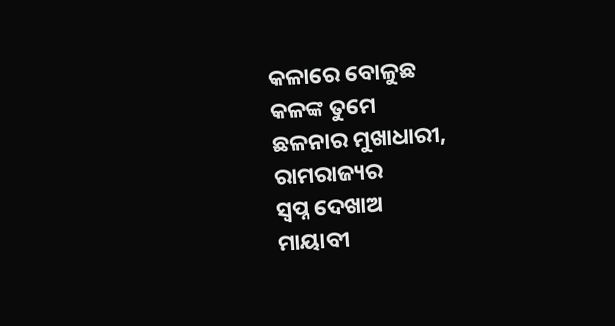କଳାରେ ବୋଳୁଛ
କଳଙ୍କ ତୁମେ
ଛଳନାର ମୁଖାଧାରୀ,
ରାମରାଜ୍ୟର
ସ୍ବପ୍ନ ଦେଖାଅ
ମାୟାବୀ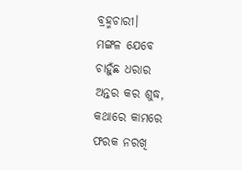ବ୍ରହ୍ମଚାରୀ।
ମଙ୍ଗଳ ଯେବେ
ଚାହୁଁଛ ଧରାର
ଅନ୍ତର କର ଶୁଦ୍ଧ,
କଥାରେ କାମରେ
ଫରକ ନରଖି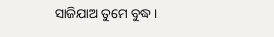ସାଜିଯାଅ ତୁମେ ବୁଦ୍ଧ।